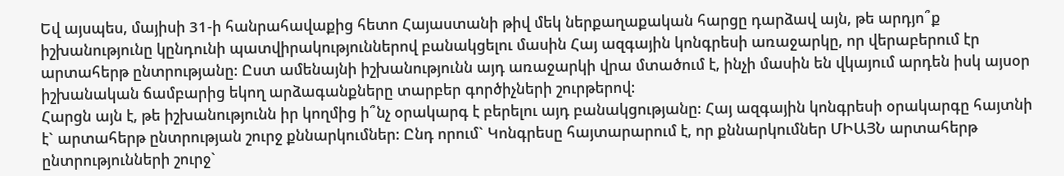Եվ այսպես, մայիսի 31-ի հանրահավաքից հետո Հայաստանի թիվ մեկ ներքաղաքական հարցը դարձավ այն, թե արդյո՞ք իշխանությունը կընդունի պատվիրակություններով բանակցելու մասին Հայ ազգային կոնգրեսի առաջարկը, որ վերաբերում էր արտահերթ ընտրությանը: Ըստ ամենայնի իշխանությունն այդ առաջարկի վրա մտածում է, ինչի մասին են վկայում արդեն իսկ այսօր իշխանական ճամբարից եկող արձագանքները տարբեր գործիչների շուրթերով:
Հարցն այն է, թե իշխանությունն իր կողմից ի՞նչ օրակարգ է բերելու այդ բանակցությանը: Հայ ազգային կոնգրեսի օրակարգը հայտնի է` արտահերթ ընտրության շուրջ քննարկումներ: Ընդ որում` Կոնգրեսը հայտարարում է, որ քննարկումներ ՄԻԱՅՆ արտահերթ ընտրությունների շուրջ`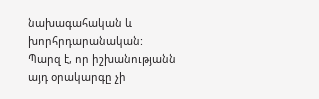նախագահական և խորհրդարանական: Պարզ է, որ իշխանությանն այդ օրակարգը չի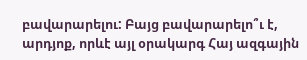բավարարելու: Բայց բավարարելո՞ւ է, արդյոք, որևէ այլ օրակարգ Հայ ազգային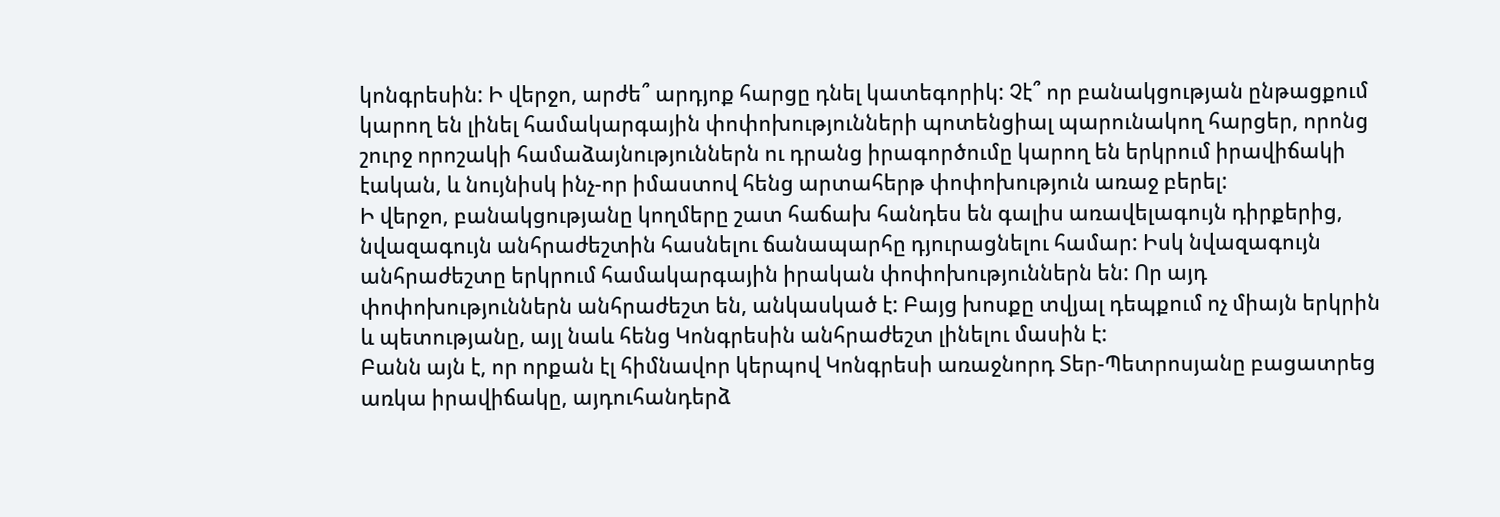կոնգրեսին: Ի վերջո, արժե՞ արդյոք հարցը դնել կատեգորիկ: Չէ՞ որ բանակցության ընթացքում կարող են լինել համակարգային փոփոխությունների պոտենցիալ պարունակող հարցեր, որոնց շուրջ որոշակի համաձայնություններն ու դրանց իրագործումը կարող են երկրում իրավիճակի էական, և նույնիսկ ինչ-որ իմաստով հենց արտահերթ փոփոխություն առաջ բերել:
Ի վերջո, բանակցությանը կողմերը շատ հաճախ հանդես են գալիս առավելագույն դիրքերից, նվազագույն անհրաժեշտին հասնելու ճանապարհը դյուրացնելու համար: Իսկ նվազագույն անհրաժեշտը երկրում համակարգային իրական փոփոխություններն են: Որ այդ փոփոխություններն անհրաժեշտ են, անկասկած է: Բայց խոսքը տվյալ դեպքում ոչ միայն երկրին և պետությանը, այլ նաև հենց Կոնգրեսին անհրաժեշտ լինելու մասին է:
Բանն այն է, որ որքան էլ հիմնավոր կերպով Կոնգրեսի առաջնորդ Տեր-Պետրոսյանը բացատրեց առկա իրավիճակը, այդուհանդերձ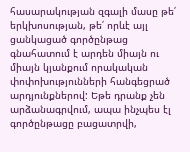հասարակության զգալի մասը թե՛ երկխոսության, թե՛ որևէ այլ ցանկացած գործընթաց գնահատում է արդեն միայն ու միայն կյանքում որակական փոփոխությունների հանգեցրած արդյունքներով: Եթե դրանք չեն արձանագրվում, ապա ինչպես էլ գործընթացը բացատրվի,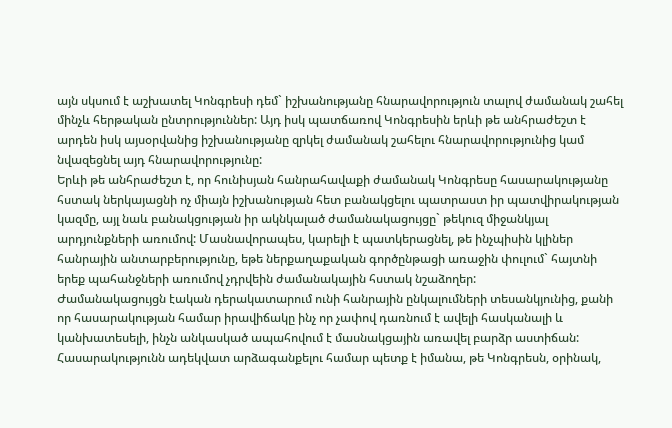այն սկսում է աշխատել Կոնգրեսի դեմ` իշխանությանը հնարավորություն տալով ժամանակ շահել մինչև հերթական ընտրություններ: Այդ իսկ պատճառով Կոնգրեսին երևի թե անհրաժեշտ է արդեն իսկ այսօրվանից իշխանությանը զրկել ժամանակ շահելու հնարավորությունից կամ նվազեցնել այդ հնարավորությունը:
Երևի թե անհրաժեշտ է, որ հունիսյան հանրահավաքի ժամանակ Կոնգրեսը հասարակությանը հստակ ներկայացնի ոչ միայն իշխանության հետ բանակցելու պատրաստ իր պատվիրակության կազմը, այլ նաև բանակցության իր ակնկալած ժամանակացույցը` թեկուզ միջանկյալ արդյունքների առումով: Մասնավորապես, կարելի է պատկերացնել, թե ինչպիսին կլիներ հանրային անտարբերությունը, եթե ներքաղաքական գործընթացի առաջին փուլում` հայտնի երեք պահանջների առումով չդրվեին ժամանակային հստակ նշաձողեր:
Ժամանակացույցն էական դերակատարում ունի հանրային ընկալումների տեսանկյունից, քանի որ հասարակության համար իրավիճակը ինչ որ չափով դառնում է ավելի հասկանալի և կանխատեսելի, ինչն անկասկած ապահովում է մասնակցային առավել բարձր աստիճան: Հասարակությունն ադեկվատ արձագանքելու համար պետք է իմանա, թե Կոնգրեսն, օրինակ,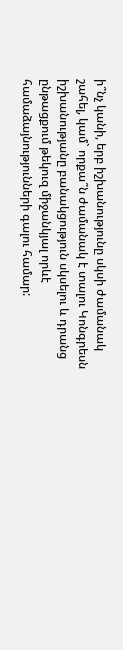ի՞նչ կանի, երբ իշխանությունը սկսի ժամանակ շահել, կամ` որքա՞ն ժամանակ է տալու Կոնգրեսն իշխանությանը բանակցություն սկսելու և դրանց ընթացքում թեկուզ միջանկյալ որևէ համաձայնությունների գալու համար: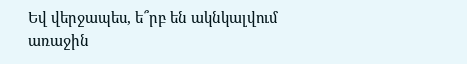Եվ վերջապես, ե՞րբ են ակնկալվում առաջին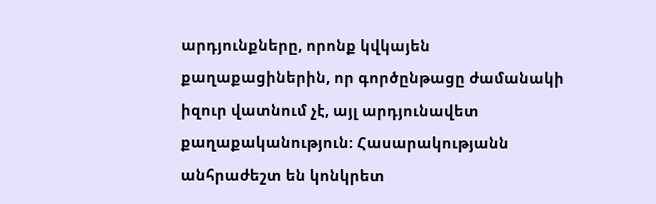արդյունքները, որոնք կվկայեն քաղաքացիներին, որ գործընթացը ժամանակի իզուր վատնում չէ, այլ արդյունավետ քաղաքականություն: Հասարակությանն անհրաժեշտ են կոնկրետ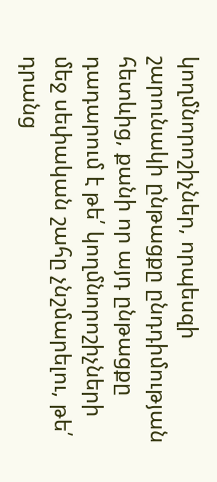կողմնորոշիչներ, որպեսզի շարունակի ընթացքը ընդդիմության հետևից, քանի որ այդ ընթացքը դադարում է թե՛ կողմնորոշիչների մեջ սեփական շահը չնշմարելու, թե՛ դրանց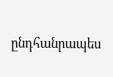ընդհանրապես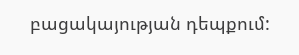բացակայության դեպքում: